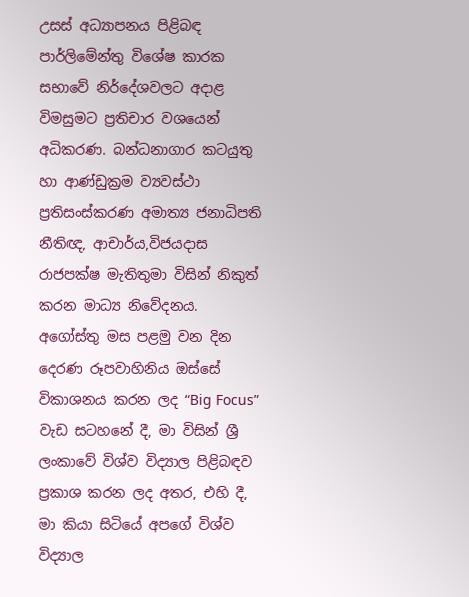උසස් අධ්‍යාපනය පිළිබඳ පාර්ලිමේන්තු විශේෂ කාරක සභාවේ නිර්දේශවලට අදාළ විමසුමට ප්‍රතිචාර වශයෙන් අධිකරණ. බන්ධනාගාර කටයුතු හා ආණ්ඩුක්‍රම ව්‍යවස්ථා ප්‍රතිසංස්කරණ අමාත්‍ය ජනාධිපති නීතිඥ, ආචාර්ය,විජයදාස රාජපක්ෂ මැතිතුමා විසින් නිකුත් කරන මාධ්‍ය නිවේදනය.
අගෝස්තු මස පළමු වන දින දෙරණ රූපවාහිනිය ඔස්සේ විකාශනය කරන ලද “Big Focus” වැඩ සටහනේ දී, මා විසින් ශ්‍රී ලංකාවේ විශ්ව විද්‍යාල පිළිබඳව ප්‍රකාශ කරන ලද අතර, එහි දී, මා කියා සිටියේ අපගේ විශ්ව විද්‍යාල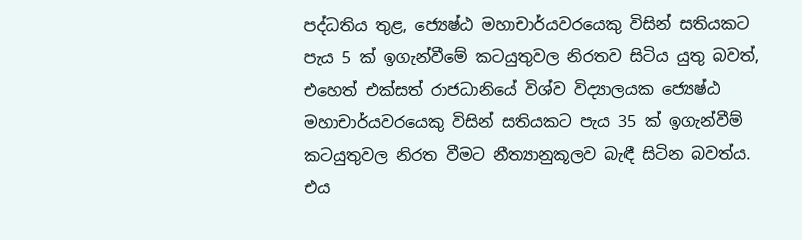පද්ධතිය තුළ, ජ්‍යෙෂ්ඨ මහාචාර්යවරයෙකු විසින් සතියකට පැය 5 ක් ඉගැන්වීමේ කටයුතුවල නිරතව සිටිය යුතු බවත්, එහෙත් එක්සත් රාජධානියේ විශ්ව විද්‍යාලයක ජ්‍යෙෂ්ඨ මහාචාර්යවරයෙකු විසින් සතියකට පැය 35 ක් ඉගැන්වීම් කටයුතුවල නිරත වීමට නීත්‍යානුකූලව බැඳී සිටින බවත්ය. එය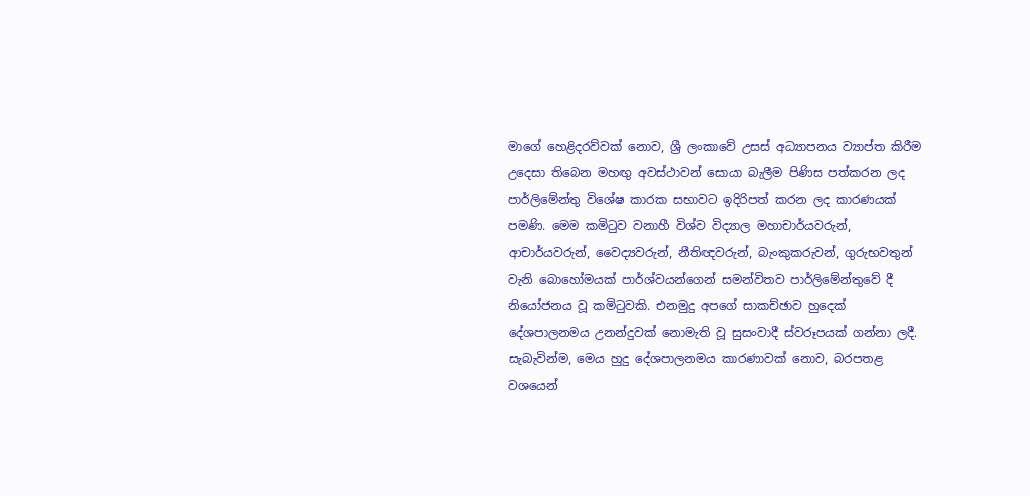මාගේ හෙළිදරව්වක් නොව, ශ්‍රී ලංකාවේ උසස් අධ්‍යාපනය ව්‍යාප්ත කිරීම උදෙසා තිබෙන මහඟු අවස්ථාවන් සොයා බැලීම පිණිස පත්කරන ලද පාර්ලිමේන්තු විශේෂ කාරක සභාවට ඉදිරිපත් කරන ලද කාරණයක් පමණි. මෙම කමිටුව වනාහී විශ්ව විද්‍යාල මහාචාර්යවරුන්, ආචාර්යවරුන්, වෛද්‍යවරුන්, නීතිඥවරුන්, බැංකුකරුවන්, ගුරුභවතුන් වැනි බොහෝමයක් පාර්ශ්වයන්ගෙන් සමන්විතව පාර්ලිමේන්තුවේ දී නියෝජනය වූ කමිටුවකි. එනමුදු අපගේ සාකච්ඡාව හුදෙක් දේශපාලනමය උනන්දුවක් නොමැති වූ සුසංවාදී ස්වරූපයක් ගන්නා ලදී. සැබැවින්ම, මෙය හුදු දේශපාලනමය කාරණාවක් නොව, බරපතළ වශයෙන්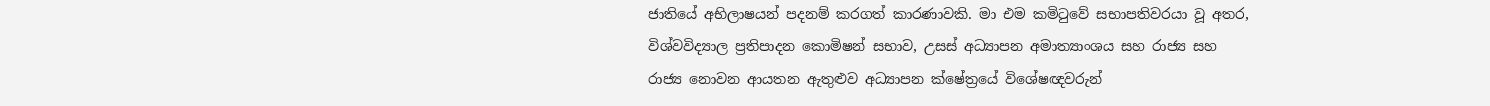ජාතියේ අභිලාෂයන් පදනම් කරගත් කාරණාවකි. මා එම කමිටුවේ සභාපතිවරයා වූ අතර, විශ්වවිද්‍යාල ප්‍රතිපාදන කොමිෂන් සභාව, උසස් අධ්‍යාපන අමාත්‍යාංශය සහ රාජ්‍ය සහ රාජ්‍ය නොවන ආයතන ඇතුළුව අධ්‍යාපන ක්ෂේත්‍රයේ විශේෂඥවරුන්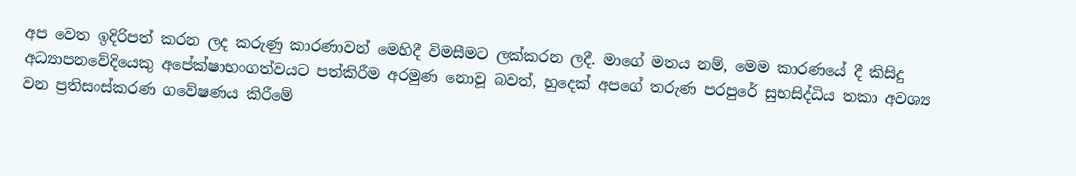අප වෙත ඉදිරිපත් කරන ලද කරුණු කාරණාවන් මෙහිදී විමසීමට ලක්කරන ලදී. මාගේ මතය නම්, මෙම කාරණයේ දී කිසිදු අධ්‍යාපනවේදියෙකු අපේක්ෂාභංගත්වයට පත්කිරීම අරමුණ නොවූ බවත්, හුදෙක් අපගේ තරුණ පරපුරේ සුභසිද්ධිය තකා අවශ්‍ය වන ප්‍රතිසංස්කරණ ගවේෂණය කිරීමේ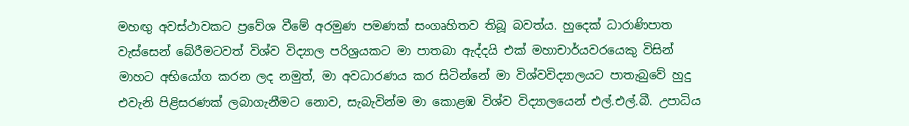මහඟු අවස්ථාවකට ප්‍රවේශ වීමේ අරමුණ පමණක් සංගෘහිතව තිබූ බවත්ය. හුදෙක් ධාරාණිපාත වැස්සෙන් බේරීමටවත් විශ්ව විද්‍යාල පරිශ්‍රයකට මා පාතබා ඇද්දයි එක් මහාචාර්යවරයෙකු විසින් මාහට අභියෝග කරන ලද නමුත්, මා අවධාරණය කර සිටින්නේ මා විශ්වවිද්‍යාලයට පාතැබුවේ හුදු එවැනි පිළිසරණක් ලබාගැනීමට නොව, සැබැවින්ම මා කොළඹ විශ්ව විද්‍යාලයෙන් එල්.එල්.බී. උපාධිය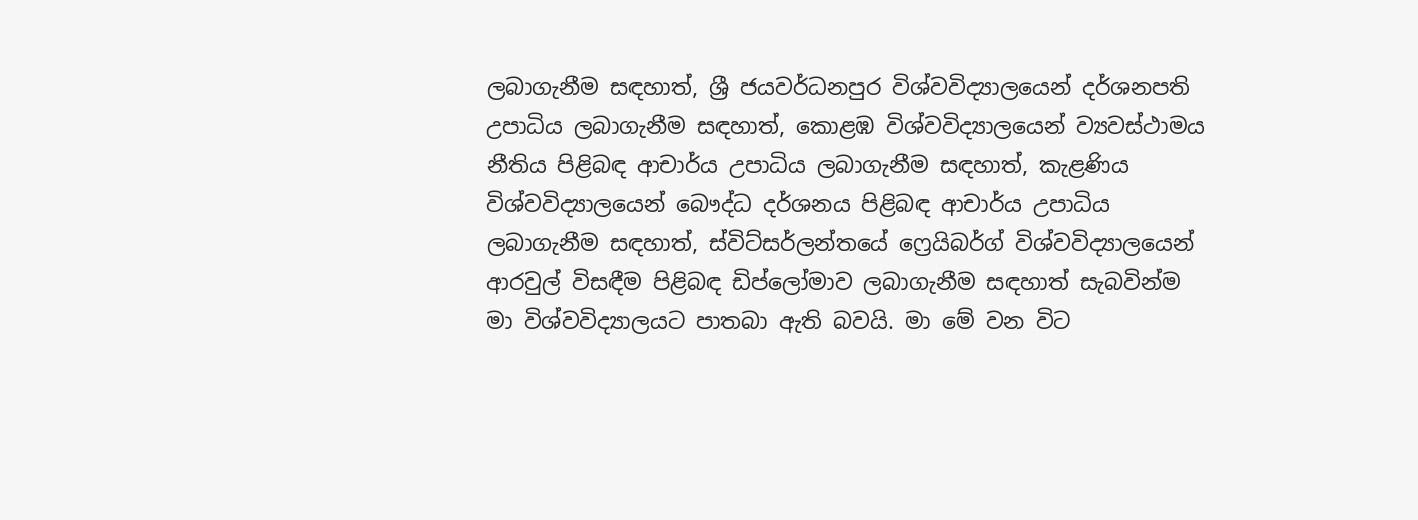ලබාගැනීම සඳහාත්, ශ්‍රී ජයවර්ධනපුර විශ්වවිද්‍යාලයෙන් දර්ශනපති උපාධිය ලබාගැනීම සඳහාත්, කොළඹ විශ්වවිද්‍යාලයෙන් ව්‍යවස්ථාමය නීතිය පිළිබඳ ආචාර්ය උපාධිය ලබාගැනීම සඳහාත්, කැළණිය විශ්වවිද්‍යාලයෙන් බෞද්ධ දර්ශනය පිළිබඳ ආචාර්ය උපාධිය ලබාගැනීම සඳහාත්, ස්විට්සර්ලන්තයේ ෆ්‍රෙයිබර්ග් විශ්වවිද්‍යාලයෙන් ආරවුල් විසඳීම පිළිබඳ ඩිප්ලෝමාව ලබාගැනීම සඳහාත් සැබවින්ම මා විශ්වවිද්‍යාලයට පාතබා ඇති බවයි. මා මේ වන විට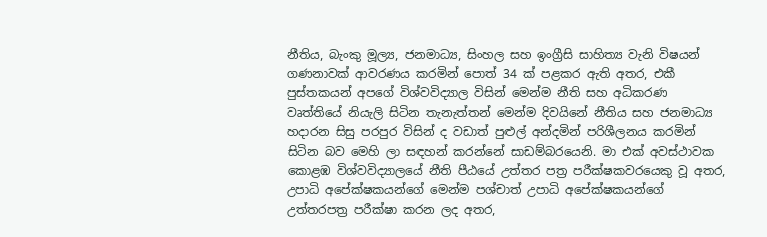නීතිය, බැංකු මූල්‍ය, ජනමාධ්‍ය, සිංහල සහ ඉංග්‍රීසි සාහිත්‍ය වැනි විෂයන් ගණනාවක් ආවරණය කරමින් පොත් 34 ක් පළකර ඇති අතර, එකී පුස්තකයන් අපගේ විශ්වවිද්‍යාල විසින් මෙන්ම නීති සහ අධිකරණ වෘත්තියේ නියැලි සිටින තැනැත්තන් මෙන්ම දිවයිනේ නීතිය සහ ජනමාධ්‍ය හදාරන සිසු පරපුර විසින් ද වඩාත් පුළුල් අන්දමින් පරිශීලනය කරමින් සිටින බව මෙහි ලා සඳහන් කරන්නේ සාඩම්බරයෙනි. මා එක් අවස්ථාවක කොළඹ විශ්වවිද්‍යාලයේ නීති පීඨයේ උත්තර පත්‍ර පරීක්ෂකවරයෙකු වූ අතර, උපාධි අපේක්ෂකයන්ගේ මෙන්ම පශ්චාත් උපාධි අපේක්ෂකයන්ගේ උත්තරපත්‍ර පරීක්ෂා කරන ලද අතර,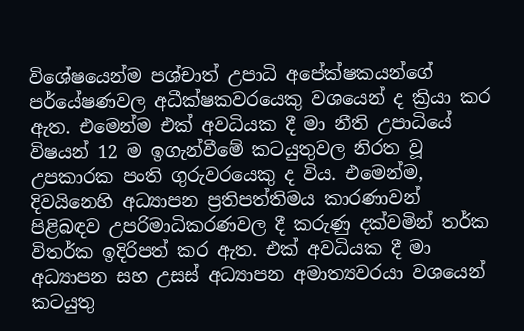විශේෂයෙන්ම පශ්චාත් උපාධි අපේක්ෂකයන්ගේ පර්යේෂණවල අධීක්ෂකවරයෙකු වශයෙන් ද ක්‍රියා කර ඇත. එමෙන්ම එක් අවධියක දී මා නීති උපාධියේ විෂයන් 12 ම ඉගැන්වීමේ කටයුතුවල නිරත වූ උපකාරක පංති ගුරුවරයෙකු ද විය. එමෙන්ම, දිවයිනෙහි අධ්‍යාපන ප්‍රතිපත්තිමය කාරණාවන් පිළිබඳව උපරිමාධිකරණවල දී කරුණු දක්වමින් තර්ක විතර්ක ඉදිරිපත් කර ඇත. එක් අවධියක දී මා අධ්‍යාපන සහ උසස් අධ්‍යාපන අමාත්‍යවරයා වශයෙන් කටයුතු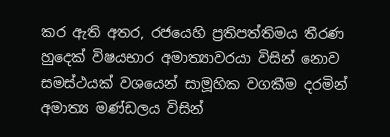කර ඇති අතර, රජයෙහි ප්‍රතිපත්තිමය තීරණ හුදෙක් විෂයභාර අමාත්‍යාවරයා විසින් නොව සමස්ථයක් වශයෙන් සාමූහික වගකීම දරමින් අමාත්‍ය මණ්ඩලය විසින්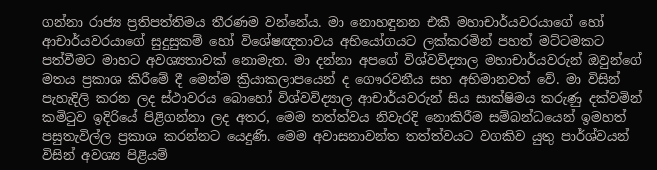ගන්නා රාජ්‍ය ප්‍රතිපත්තිමය තීරණම වන්නේය. මා නොහඳුනන එකී මහාචාර්යවරයාගේ හෝ ආචාර්යවරයාගේ සුදුසුකම් හෝ විශේෂඥතාවය අභියෝගයට ලක්කරමින් පහත් මට්ටමකට පත්වීමට මාහට අවශ්‍යතාවක් නොමැත. මා දන්නා අපගේ විශ්වවිද්‍යාල මහාචාර්යවරුන් ඔවුන්ගේ මතය ප්‍රකාශ කිරීමේ දී මෙන්ම ක්‍රියාකලාපයෙන් ද ගෞරවනීය සහ අභිමානවත් වේ. මා විසින් පැහැදිලි කරන ලද ස්ථාවරය බොහෝ විශ්වවිද්‍යාල ආචාර්යවරුන් සිය සාක්ෂිමය කරුණු දක්වමින් කමිටුව ඉදිරියේ පිළිගන්නා ලද අතර, මෙම තත්ත්වය නිවැරදි නොකිරීම සම්බන්ධයෙන් ඉමහත් පසුතැවිල්ල ප්‍රකාශ කරන්නට යෙදුණි. මෙම අවාසනාවන්ත තත්ත්වයට වගකිව යුතු පාර්ශ්වයන් විසින් අවශ්‍ය පිළියම්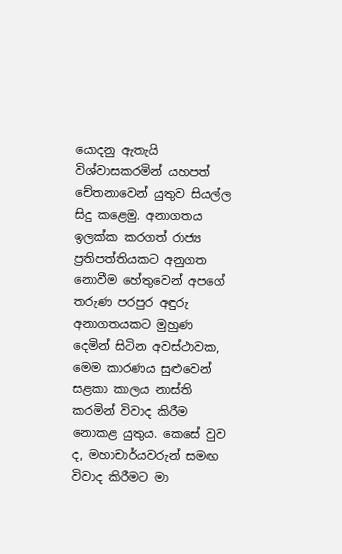යොදනු ඇතැයි විශ්වාසකරමින් යහපත් චේතනාවෙන් යුතුව සියල්ල සිදු කළෙමු. අනාගතය ඉලක්ක කරගත් රාජ්‍ය ප්‍රතිපත්තියකට අනුගත නොවීම හේතුවෙන් අපගේ තරුණ පරපුර අඳුරු අනාගතයකට මුහුණ දෙමින් සිටින අවස්ථාවක, මෙම කාරණය සුළුවෙන් සළකා කාලය නාස්ති කරමින් විවාද කිරීම නොකළ යුතුය. කෙසේ වුව ද, මහාචාර්යවරුන් සමඟ විවාද කිරීමට මා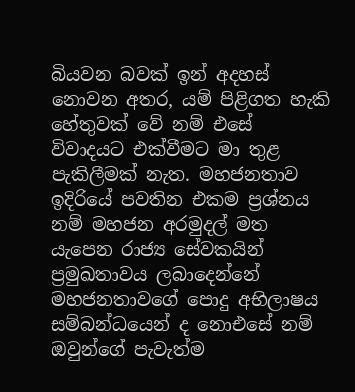බියවන බවක් ඉන් අදහස් නොවන අතර, යම් පිළිගත හැකි හේතුවක් වේ නම් එසේ විවාදයට එක්වීමට මා තුළ පැකිලීමක් නැත. මහජනතාව ඉදිරියේ පවතින එකම ප්‍රශ්නය නම් මහජන අරමුදල් මත යැපෙන රාජ්‍ය සේවකයින් ප්‍රමුඛතාවය ලබාදෙන්නේ මහජනතාවගේ පොදු අභිලාෂය සම්බන්ධයෙන් ද නොඑසේ නම් ඔවුන්ගේ පැවැත්ම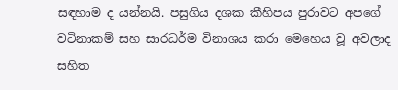සඳහාම ද යන්නයි. පසුගිය දශක කීහිපය පුරාවට අපගේ වටිනාකම් සහ සාරධර්ම විනාශය කරා මෙහෙය වූ අවලාද සහිත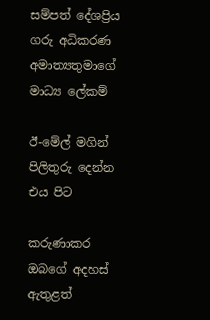සම්පත් දේශප්‍රිය
ගරු අධිකරණ අමාත්‍යතුමාගේ මාධ්‍ය ලේකම්

ඊ-මේල් මගින් පිලිතුරු දෙන්න එය පිට

කරුණාකර ඔබගේ අදහස් ඇතුළත්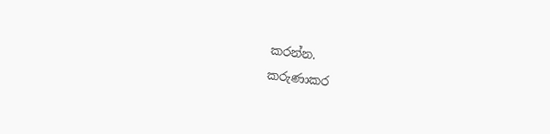කරන්න.
කරුණාකර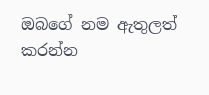ඔබගේ නම ඇතුලත් කරන්න